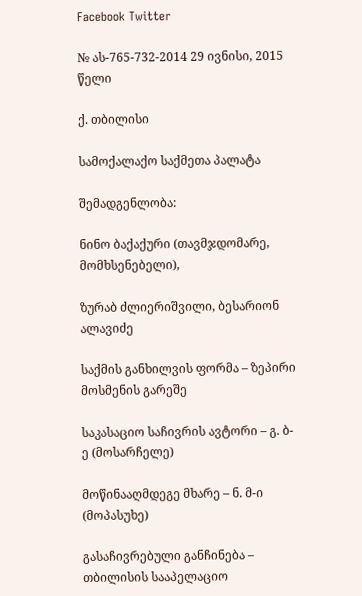Facebook Twitter

№ ას-765-732-2014 29 ივნისი, 2015 წელი

ქ. თბილისი

სამოქალაქო საქმეთა პალატა

შემადგენლობა:

ნინო ბაქაქური (თავმჯდომარე, მომხსენებელი),

ზურაბ ძლიერიშვილი, ბესარიონ ალავიძე

საქმის განხილვის ფორმა – ზეპირი მოსმენის გარეშე

საკასაციო საჩივრის ავტორი – გ. ბ-ე (მოსარჩელე)

მოწინააღმდეგე მხარე – ნ. მ-ი (მოპასუხე)

გასაჩივრებული განჩინება – თბილისის სააპელაციო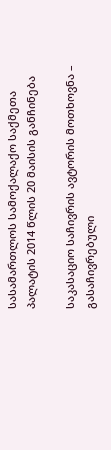სასამართლოს სამოქალაქო საქმეთა პალატის 2014 წლის 20 მაისის განჩინება

საკასაციო საჩივრის ავტორის მოთხოვნა – გასაჩივრებული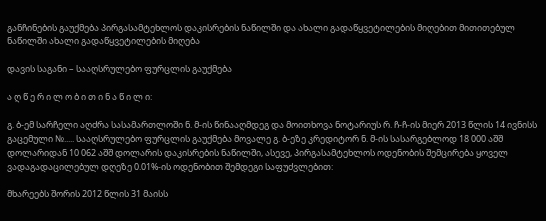განჩინების გაუქმება პირგასამტეხლოს დაკისრების ნაწილში და ახალი გადაწყვეტილების მიღებით მითითებულ ნაწილში ახალი გადაწყვეტილების მიღება

დავის საგანი – სააღსრულებო ფურცლის გაუქმება

ა ღ წ ე რ ი ლ ო ბ ი თ ი ნ ა წ ი ლ ი:

გ. ბ-ემ სარჩელი აღძრა სასამართლოში ნ. მ-ის წინააღმდეგ და მოითხოვა ნოტარიუს რ. ჩ-ჩ-ის მიერ 2013 წლის 14 ივნისს გაცემული №..... სააღსრულებო ფურცლის გაუქმება მოვალე გ. ბ-ეზე კრედიტორ ნ. მ-ის სასარგებლოდ 18 000 აშშ დოლარიდან 10 062 აშშ დოლარის დაკისრების ნაწილში, ასევე, პირგასამტეხლოს ოდენობის შემცირება ყოველ ვადაგადაცილებულ დღეზე 0.01%-ის ოდენობით შემდეგი საფუძვლებით:

მხარეებს შორის 2012 წლის 31 მაისს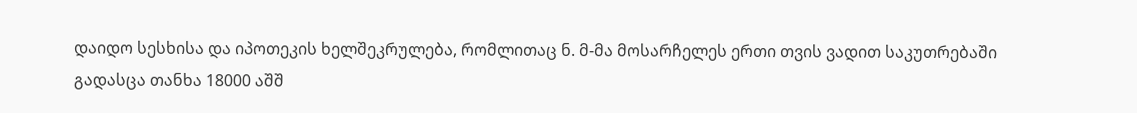დაიდო სესხისა და იპოთეკის ხელშეკრულება, რომლითაც ნ. მ-მა მოსარჩელეს ერთი თვის ვადით საკუთრებაში გადასცა თანხა 18000 აშშ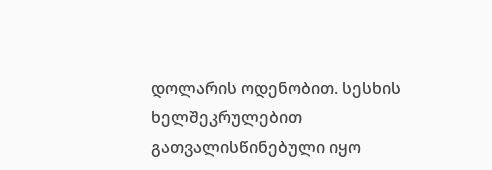დოლარის ოდენობით. სესხის ხელშეკრულებით გათვალისწინებული იყო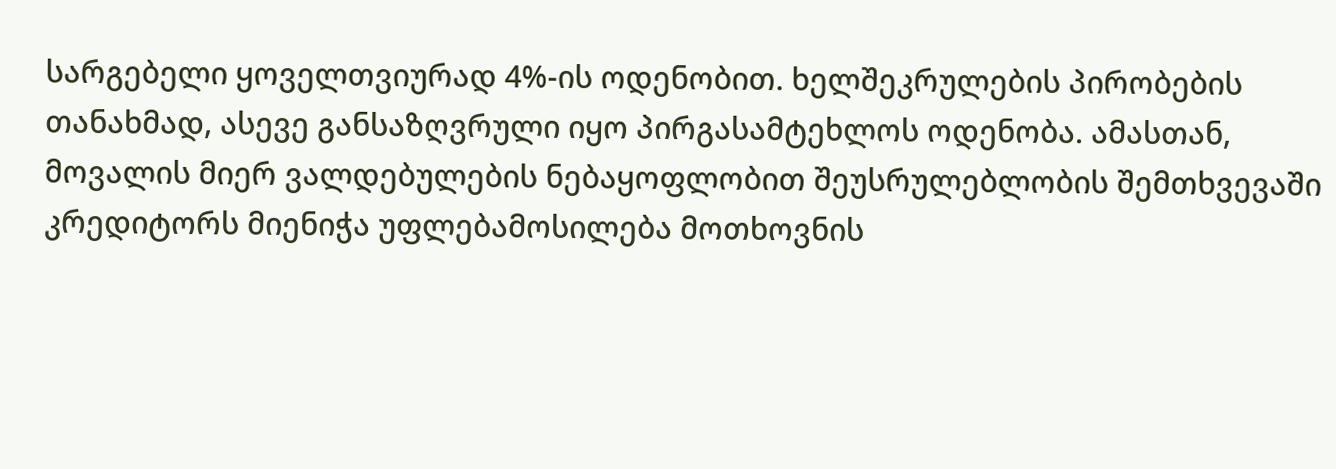სარგებელი ყოველთვიურად 4%-ის ოდენობით. ხელშეკრულების პირობების თანახმად, ასევე განსაზღვრული იყო პირგასამტეხლოს ოდენობა. ამასთან, მოვალის მიერ ვალდებულების ნებაყოფლობით შეუსრულებლობის შემთხვევაში კრედიტორს მიენიჭა უფლებამოსილება მოთხოვნის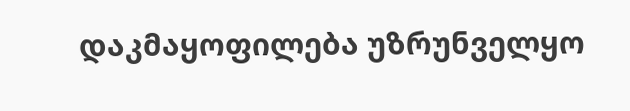დაკმაყოფილება უზრუნველყო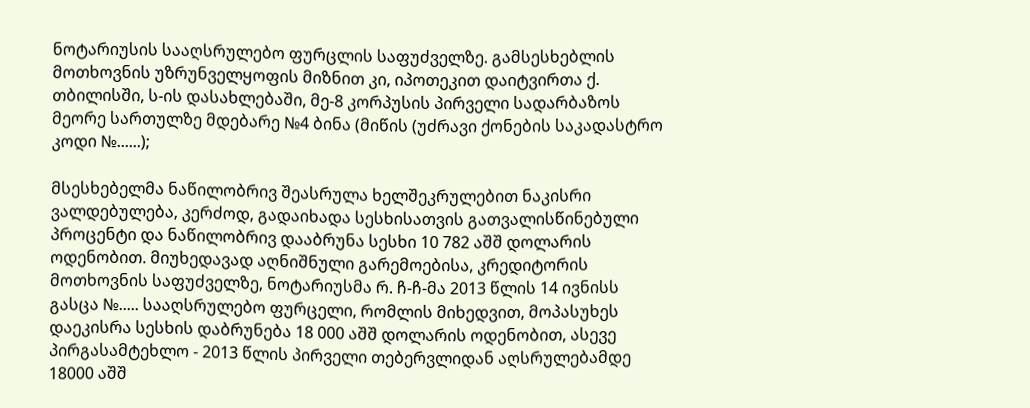ნოტარიუსის სააღსრულებო ფურცლის საფუძველზე. გამსესხებლის მოთხოვნის უზრუნველყოფის მიზნით კი, იპოთეკით დაიტვირთა ქ. თბილისში, ს-ის დასახლებაში, მე-8 კორპუსის პირველი სადარბაზოს მეორე სართულზე მდებარე №4 ბინა (მიწის (უძრავი ქონების საკადასტრო კოდი №......);

მსესხებელმა ნაწილობრივ შეასრულა ხელშეკრულებით ნაკისრი ვალდებულება, კერძოდ, გადაიხადა სესხისათვის გათვალისწინებული პროცენტი და ნაწილობრივ დააბრუნა სესხი 10 782 აშშ დოლარის ოდენობით. მიუხედავად აღნიშნული გარემოებისა, კრედიტორის მოთხოვნის საფუძველზე, ნოტარიუსმა რ. ჩ-ჩ-მა 2013 წლის 14 ივნისს გასცა №..... სააღსრულებო ფურცელი, რომლის მიხედვით, მოპასუხეს დაეკისრა სესხის დაბრუნება 18 000 აშშ დოლარის ოდენობით, ასევე პირგასამტეხლო - 2013 წლის პირველი თებერვლიდან აღსრულებამდე 18000 აშშ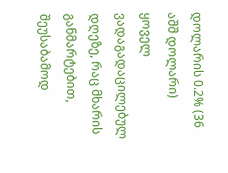დოლარის 0.2% (36 აშშ დოლარი) ყოველ ვადაგადაცილებულ დღეზე, რაც მხარის განმარტებით, შეუსაბამოდ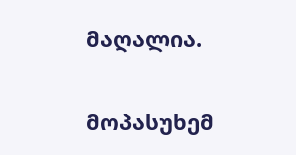მაღალია.

მოპასუხემ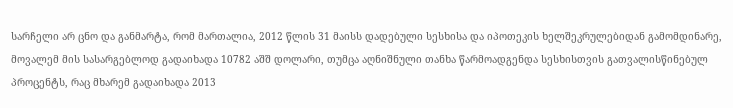სარჩელი არ ცნო და განმარტა, რომ მართალია, 2012 წლის 31 მაისს დადებული სესხისა და იპოთეკის ხელშეკრულებიდან გამომდინარე, მოვალემ მის სასარგებლოდ გადაიხადა 10782 აშშ დოლარი, თუმცა აღნიშნული თანხა წარმოადგენდა სესხისთვის გათვალისწინებულ პროცენტს, რაც მხარემ გადაიხადა 2013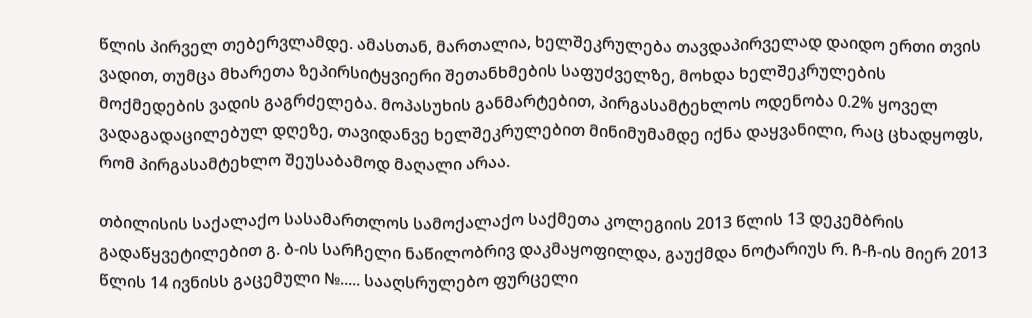წლის პირველ თებერვლამდე. ამასთან, მართალია, ხელშეკრულება თავდაპირველად დაიდო ერთი თვის ვადით, თუმცა მხარეთა ზეპირსიტყვიერი შეთანხმების საფუძველზე, მოხდა ხელშეკრულების მოქმედების ვადის გაგრძელება. მოპასუხის განმარტებით, პირგასამტეხლოს ოდენობა 0.2% ყოველ ვადაგადაცილებულ დღეზე, თავიდანვე ხელშეკრულებით მინიმუმამდე იქნა დაყვანილი, რაც ცხადყოფს, რომ პირგასამტეხლო შეუსაბამოდ მაღალი არაა.

თბილისის საქალაქო სასამართლოს სამოქალაქო საქმეთა კოლეგიის 2013 წლის 13 დეკემბრის გადაწყვეტილებით გ. ბ-ის სარჩელი ნაწილობრივ დაკმაყოფილდა, გაუქმდა ნოტარიუს რ. ჩ-ჩ-ის მიერ 2013 წლის 14 ივნისს გაცემული №..... სააღსრულებო ფურცელი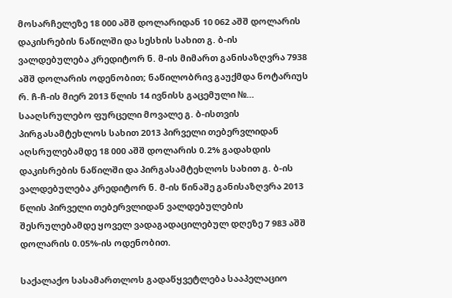მოსარჩელეზე 18 000 აშშ დოლარიდან 10 062 აშშ დოლარის დაკისრების ნაწილში და სესხის სახით გ. ბ-ის ვალდებულება კრედიტორ ნ. მ-ის მიმართ განისაზღვრა 7938 აშშ დოლარის ოდენობით; ნაწილობრივ გაუქმდა ნოტარიუს რ. ჩ-ჩ-ის მიერ 2013 წლის 14 ივნისს გაცემული №… სააღსრულებო ფურცელი მოვალე გ. ბ-ისთვის პირგასამტეხლოს სახით 2013 პირველი თებერვლიდან აღსრულებამდე 18 000 აშშ დოლარის 0.2% გადახდის დაკისრების ნაწილში და პირგასამტეხლოს სახით გ. ბ-ის ვალდებულება კრედიტორ ნ. მ-ის წინაშე განისაზღვრა 2013 წლის პირველი თებერვლიდან ვალდებულების შესრულებამდე ყოველ ვადაგადაცილებულ დღეზე 7 983 აშშ დოლარის 0.05%-ის ოდენობით.

საქალაქო სასამართლოს გადაწყვეტლება სააპელაციო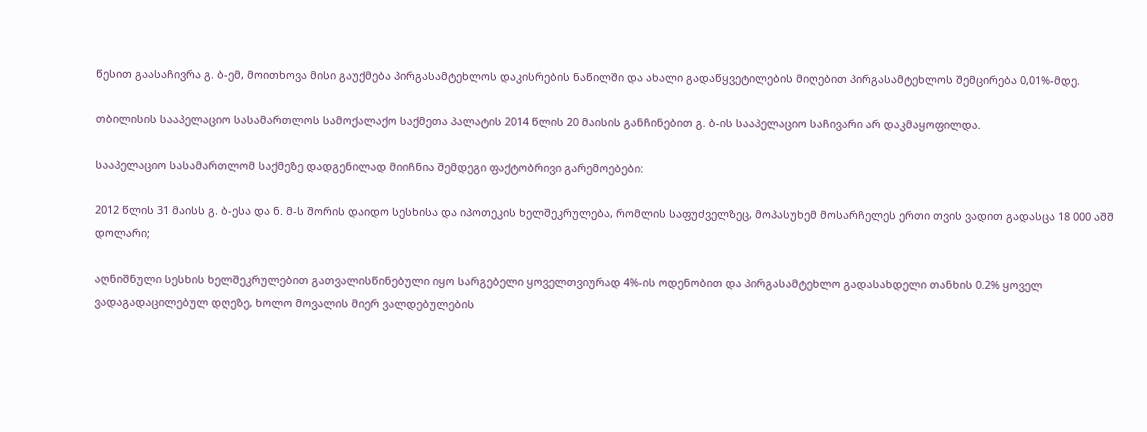წესით გაასაჩივრა გ. ბ-ემ, მოითხოვა მისი გაუქმება პირგასამტეხლოს დაკისრების ნაწილში და ახალი გადაწყვეტილების მიღებით პირგასამტეხლოს შემცირება 0,01%-მდე.

თბილისის სააპელაციო სასამართლოს სამოქალაქო საქმეთა პალატის 2014 წლის 20 მაისის განჩინებით გ. ბ-ის სააპელაციო საჩივარი არ დაკმაყოფილდა.

სააპელაციო სასამართლომ საქმეზე დადგენილად მიიჩნია შემდეგი ფაქტობრივი გარემოებები:

2012 წლის 31 მაისს გ. ბ-ესა და ნ. მ-ს შორის დაიდო სესხისა და იპოთეკის ხელშეკრულება, რომლის საფუძველზეც, მოპასუხემ მოსარჩელეს ერთი თვის ვადით გადასცა 18 000 აშშ დოლარი;

აღნიშნული სესხის ხელშეკრულებით გათვალისწინებული იყო სარგებელი ყოველთვიურად 4%-ის ოდენობით და პირგასამტეხლო გადასახდელი თანხის 0.2% ყოველ ვადაგადაცილებულ დღეზე, ხოლო მოვალის მიერ ვალდებულების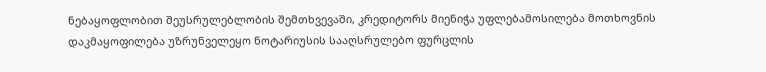ნებაყოფლობით შეუსრულებლობის შემთხვევაში, კრედიტორს მიენიჭა უფლებამოსილება მოთხოვნის დაკმაყოფილება უზრუნველეყო ნოტარიუსის სააღსრულებო ფურცლის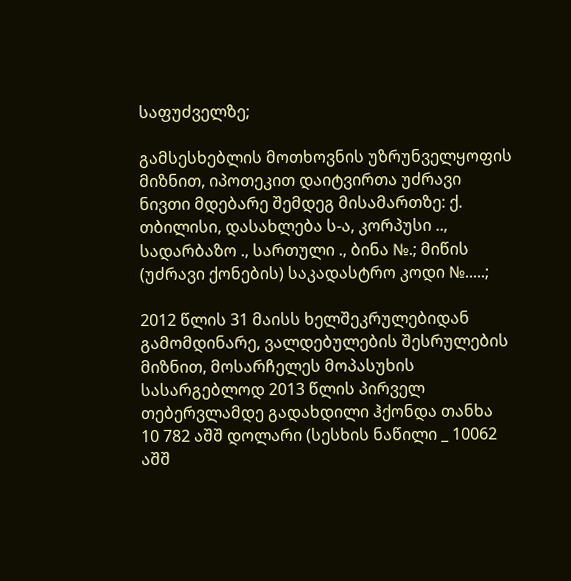საფუძველზე;

გამსესხებლის მოთხოვნის უზრუნველყოფის მიზნით, იპოთეკით დაიტვირთა უძრავი ნივთი მდებარე შემდეგ მისამართზე: ქ. თბილისი, დასახლება ს-ა, კორპუსი .., სადარბაზო ., სართული ., ბინა №.; მიწის (უძრავი ქონების) საკადასტრო კოდი №.....;

2012 წლის 31 მაისს ხელშეკრულებიდან გამომდინარე, ვალდებულების შესრულების მიზნით, მოსარჩელეს მოპასუხის სასარგებლოდ 2013 წლის პირველ თებერვლამდე გადახდილი ჰქონდა თანხა 10 782 აშშ დოლარი (სესხის ნაწილი _ 10062 აშშ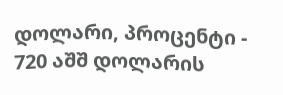დოლარი, პროცენტი - 720 აშშ დოლარის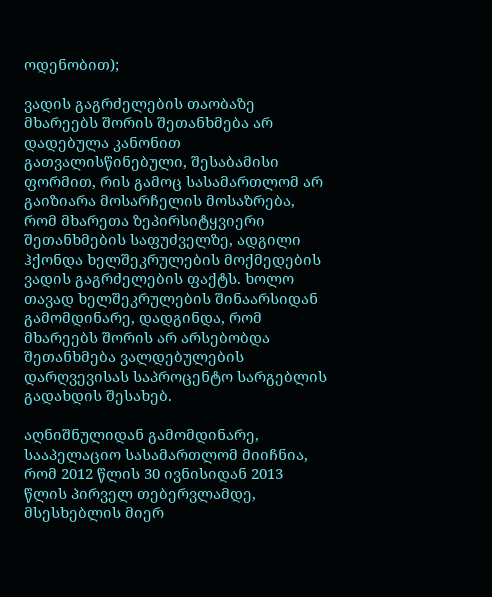ოდენობით);

ვადის გაგრძელების თაობაზე მხარეებს შორის შეთანხმება არ დადებულა კანონით გათვალისწინებული, შესაბამისი ფორმით, რის გამოც სასამართლომ არ გაიზიარა მოსარჩელის მოსაზრება, რომ მხარეთა ზეპირსიტყვიერი შეთანხმების საფუძველზე, ადგილი ჰქონდა ხელშეკრულების მოქმედების ვადის გაგრძელების ფაქტს. ხოლო თავად ხელშეკრულების შინაარსიდან გამომდინარე, დადგინდა, რომ მხარეებს შორის არ არსებობდა შეთანხმება ვალდებულების დარღვევისას საპროცენტო სარგებლის გადახდის შესახებ.

აღნიშნულიდან გამომდინარე, სააპელაციო სასამართლომ მიიჩნია, რომ 2012 წლის 30 ივნისიდან 2013 წლის პირველ თებერვლამდე, მსესხებლის მიერ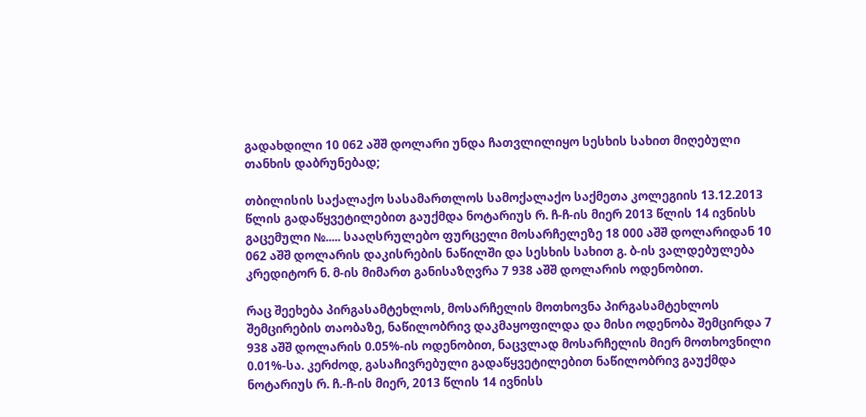გადახდილი 10 062 აშშ დოლარი უნდა ჩათვლილიყო სესხის სახით მიღებული თანხის დაბრუნებად;

თბილისის საქალაქო სასამართლოს სამოქალაქო საქმეთა კოლეგიის 13.12.2013 წლის გადაწყვეტილებით გაუქმდა ნოტარიუს რ. ჩ-ჩ-ის მიერ 2013 წლის 14 ივნისს გაცემული №..... სააღსრულებო ფურცელი მოსარჩელეზე 18 000 აშშ დოლარიდან 10 062 აშშ დოლარის დაკისრების ნაწილში და სესხის სახით გ. ბ-ის ვალდებულება კრედიტორ ნ. მ-ის მიმართ განისაზღვრა 7 938 აშშ დოლარის ოდენობით.

რაც შეეხება პირგასამტეხლოს, მოსარჩელის მოთხოვნა პირგასამტეხლოს შემცირების თაობაზე, ნაწილობრივ დაკმაყოფილდა და მისი ოდენობა შემცირდა 7 938 აშშ დოლარის 0.05%-ის ოდენობით, ნაცვლად მოსარჩელის მიერ მოთხოვნილი 0.01%-სა. კერძოდ, გასაჩივრებული გადაწყვეტილებით ნაწილობრივ გაუქმდა ნოტარიუს რ. ჩ.-ჩ-ის მიერ, 2013 წლის 14 ივნისს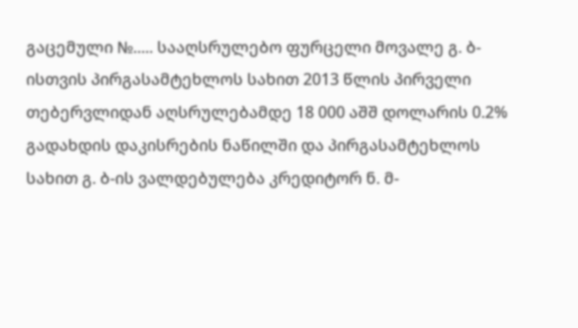გაცემული №..... სააღსრულებო ფურცელი მოვალე გ. ბ-ისთვის პირგასამტეხლოს სახით 2013 წლის პირველი თებერვლიდან აღსრულებამდე 18 000 აშშ დოლარის 0.2% გადახდის დაკისრების ნაწილში და პირგასამტეხლოს სახით გ. ბ-ის ვალდებულება კრედიტორ ნ. მ-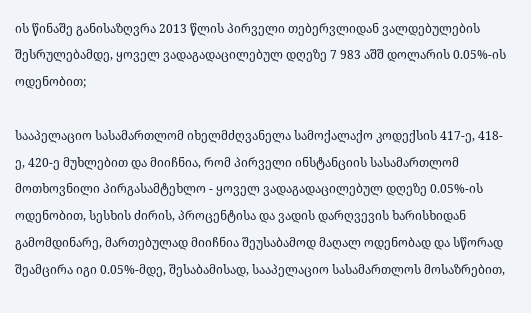ის წინაშე განისაზღვრა 2013 წლის პირველი თებერვლიდან ვალდებულების შესრულებამდე, ყოველ ვადაგადაცილებულ დღეზე 7 983 აშშ დოლარის 0.05%-ის ოდენობით;

სააპელაციო სასამართლომ იხელმძღვანელა სამოქალაქო კოდექსის 417-ე, 418-ე, 420-ე მუხლებით და მიიჩნია, რომ პირველი ინსტანციის სასამართლომ მოთხოვნილი პირგასამტეხლო - ყოველ ვადაგადაცილებულ დღეზე 0.05%-ის ოდენობით, სესხის ძირის, პროცენტისა და ვადის დარღვევის ხარისხიდან გამომდინარე, მართებულად მიიჩნია შეუსაბამოდ მაღალ ოდენობად და სწორად შეამცირა იგი 0.05%-მდე, შესაბამისად, სააპელაციო სასამართლოს მოსაზრებით,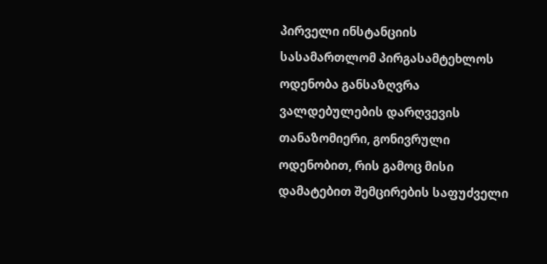პირველი ინსტანციის სასამართლომ პირგასამტეხლოს ოდენობა განსაზღვრა ვალდებულების დარღვევის თანაზომიერი, გონივრული ოდენობით, რის გამოც მისი დამატებით შემცირების საფუძველი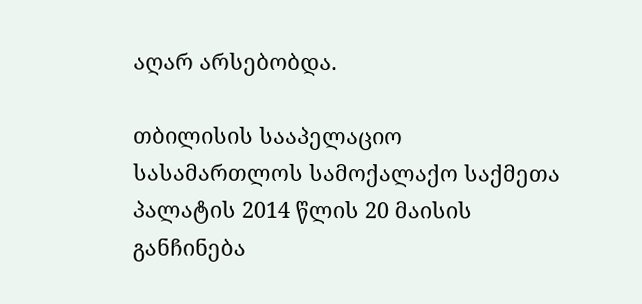აღარ არსებობდა.

თბილისის სააპელაციო სასამართლოს სამოქალაქო საქმეთა პალატის 2014 წლის 20 მაისის განჩინება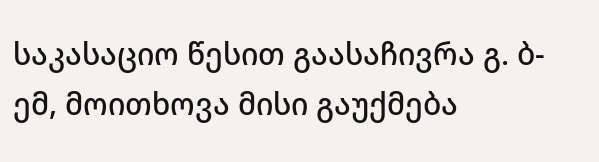საკასაციო წესით გაასაჩივრა გ. ბ-ემ, მოითხოვა მისი გაუქმება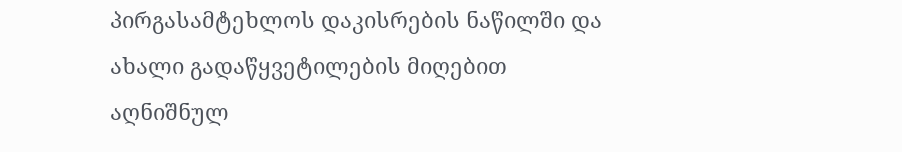პირგასამტეხლოს დაკისრების ნაწილში და ახალი გადაწყვეტილების მიღებით აღნიშნულ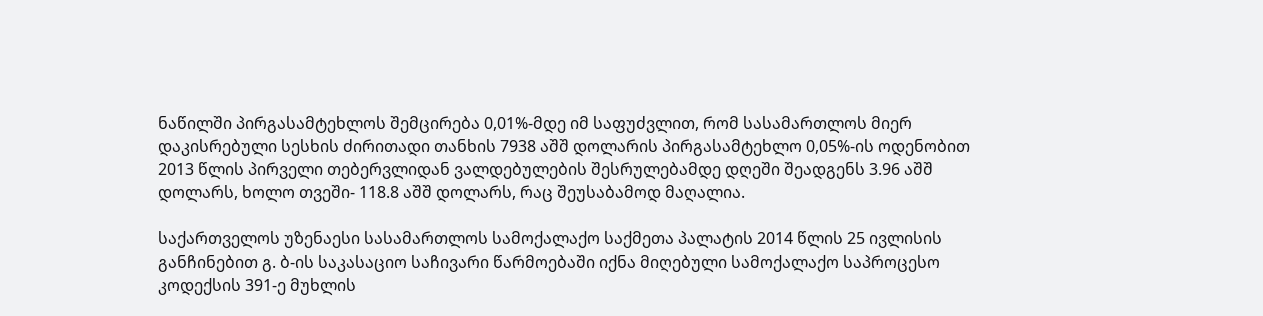ნაწილში პირგასამტეხლოს შემცირება 0,01%-მდე იმ საფუძვლით, რომ სასამართლოს მიერ დაკისრებული სესხის ძირითადი თანხის 7938 აშშ დოლარის პირგასამტეხლო 0,05%-ის ოდენობით 2013 წლის პირველი თებერვლიდან ვალდებულების შესრულებამდე დღეში შეადგენს 3.96 აშშ დოლარს, ხოლო თვეში- 118.8 აშშ დოლარს, რაც შეუსაბამოდ მაღალია.

საქართველოს უზენაესი სასამართლოს სამოქალაქო საქმეთა პალატის 2014 წლის 25 ივლისის განჩინებით გ. ბ-ის საკასაციო საჩივარი წარმოებაში იქნა მიღებული სამოქალაქო საპროცესო კოდექსის 391-ე მუხლის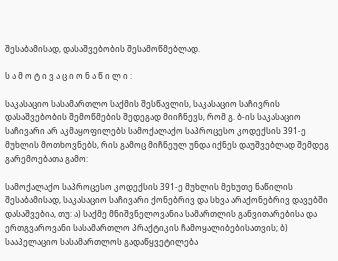შესაბამისად, დასაშვებობის შესამოწმებლად.

ს ა მ ო ტ ი ვ ა ც ი ო ნ ა წ ი ლ ი :

საკასაციო სასამართლო საქმის შესწავლის, საკასაციო საჩივრის დასაშვებობის შემოწმების შედეგად მიიჩნევს, რომ გ. ბ-ის საკასაციო საჩივარი არ აკმაყოფილებს სამოქალაქო საპროცესო კოდექსის 391-ე მუხლის მოთხოვნებს, რის გამოც მიჩნეულ უნდა იქნეს დაუშვებლად შემდეგ გარემოებათა გამო:

სამოქალაქო საპროცესო კოდექსის 391-ე მუხლის მეხუთე ნაწილის შესაბამისად, საკასაციო საჩივარი ქონებრივ და სხვა არაქონებრივ დავებში დასაშვებია, თუ: ა) საქმე მნიშვნელოვანია სამართლის განვითარებისა და ერთგვაროვანი სასამართლო პრაქტიკის ჩამოყალიბებისათვის; ბ) სააპელაციო სასამართლოს გადაწყვეტილება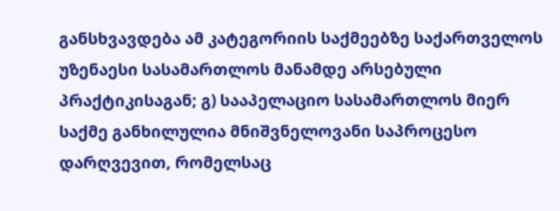განსხვავდება ამ კატეგორიის საქმეებზე საქართველოს უზენაესი სასამართლოს მანამდე არსებული პრაქტიკისაგან; გ) სააპელაციო სასამართლოს მიერ საქმე განხილულია მნიშვნელოვანი საპროცესო დარღვევით, რომელსაც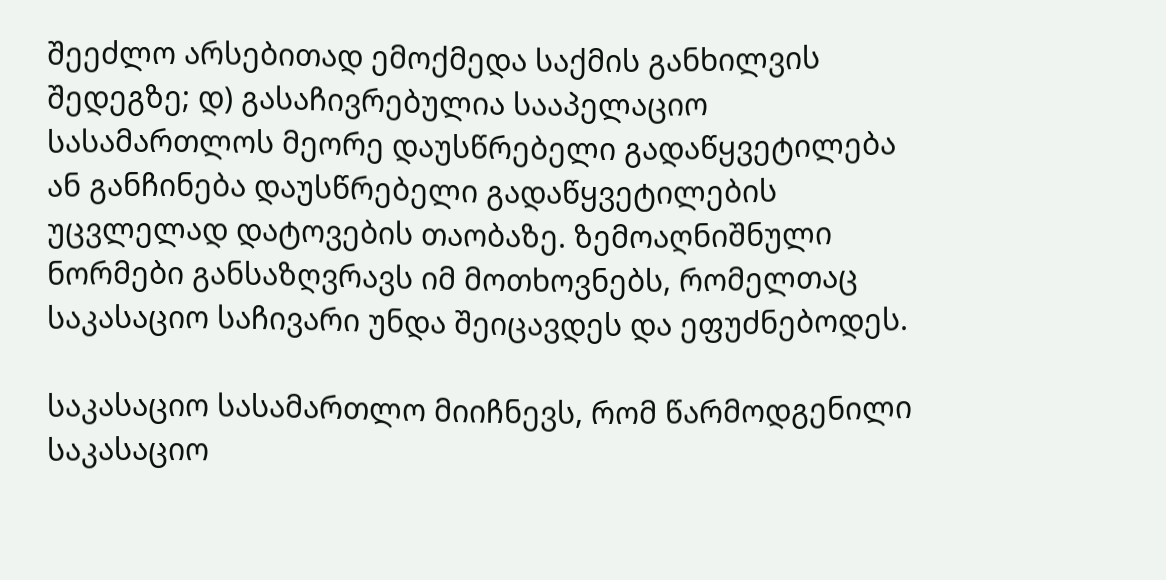შეეძლო არსებითად ემოქმედა საქმის განხილვის შედეგზე; დ) გასაჩივრებულია სააპელაციო სასამართლოს მეორე დაუსწრებელი გადაწყვეტილება ან განჩინება დაუსწრებელი გადაწყვეტილების უცვლელად დატოვების თაობაზე. ზემოაღნიშნული ნორმები განსაზღვრავს იმ მოთხოვნებს, რომელთაც საკასაციო საჩივარი უნდა შეიცავდეს და ეფუძნებოდეს.

საკასაციო სასამართლო მიიჩნევს, რომ წარმოდგენილი საკასაციო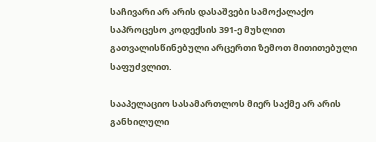საჩივარი არ არის დასაშვები სამოქალაქო საპროცესო კოდექსის 391-ე მუხლით გათვალისწინებული არცერთი ზემოთ მითითებული საფუძვლით.

სააპელაციო სასამართლოს მიერ საქმე არ არის განხილული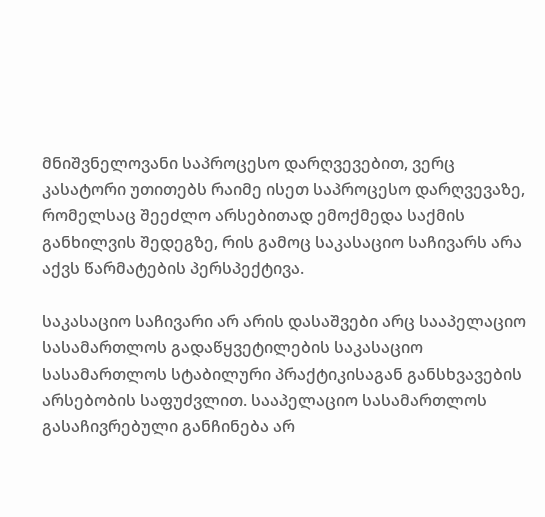მნიშვნელოვანი საპროცესო დარღვევებით, ვერც კასატორი უთითებს რაიმე ისეთ საპროცესო დარღვევაზე, რომელსაც შეეძლო არსებითად ემოქმედა საქმის განხილვის შედეგზე, რის გამოც საკასაციო საჩივარს არა აქვს წარმატების პერსპექტივა.

საკასაციო საჩივარი არ არის დასაშვები არც სააპელაციო სასამართლოს გადაწყვეტილების საკასაციო სასამართლოს სტაბილური პრაქტიკისაგან განსხვავების არსებობის საფუძვლით. სააპელაციო სასამართლოს გასაჩივრებული განჩინება არ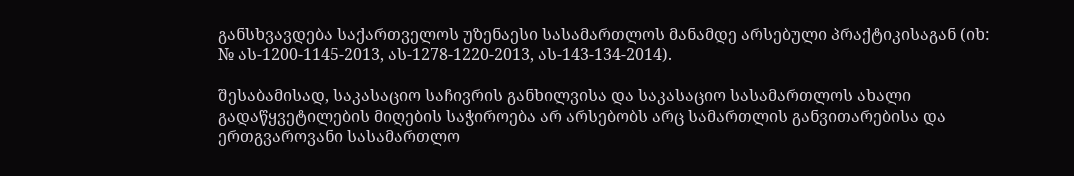განსხვავდება საქართველოს უზენაესი სასამართლოს მანამდე არსებული პრაქტიკისაგან (იხ: № ას-1200-1145-2013, ას-1278-1220-2013, ას-143-134-2014).

შესაბამისად, საკასაციო საჩივრის განხილვისა და საკასაციო სასამართლოს ახალი გადაწყვეტილების მიღების საჭიროება არ არსებობს არც სამართლის განვითარებისა და ერთგვაროვანი სასამართლო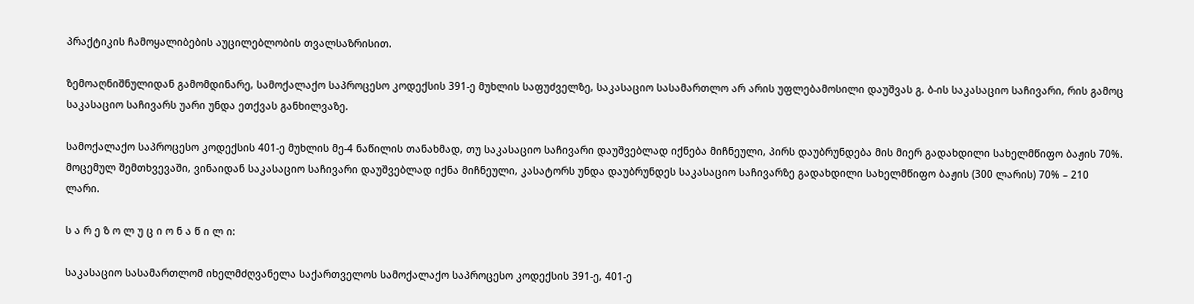პრაქტიკის ჩამოყალიბების აუცილებლობის თვალსაზრისით.

ზემოაღნიშნულიდან გამომდინარე, სამოქალაქო საპროცესო კოდექსის 391-ე მუხლის საფუძველზე, საკასაციო სასამართლო არ არის უფლებამოსილი დაუშვას გ. ბ-ის საკასაციო საჩივარი, რის გამოც საკასაციო საჩივარს უარი უნდა ეთქვას განხილვაზე.

სამოქალაქო საპროცესო კოდექსის 401-ე მუხლის მე-4 ნაწილის თანახმად, თუ საკასაციო საჩივარი დაუშვებლად იქნება მიჩნეული, პირს დაუბრუნდება მის მიერ გადახდილი სახელმწიფო ბაჟის 70%. მოცემულ შემთხვევაში, ვინაიდან საკასაციო საჩივარი დაუშვებლად იქნა მიჩნეული, კასატორს უნდა დაუბრუნდეს საკასაციო საჩივარზე გადახდილი სახელმწიფო ბაჟის (300 ლარის) 70% – 210 ლარი.

ს ა რ ე ზ ო ლ უ ც ი ო ნ ა წ ი ლ ი:

საკასაციო სასამართლომ იხელმძღვანელა საქართველოს სამოქალაქო საპროცესო კოდექსის 391-ე, 401-ე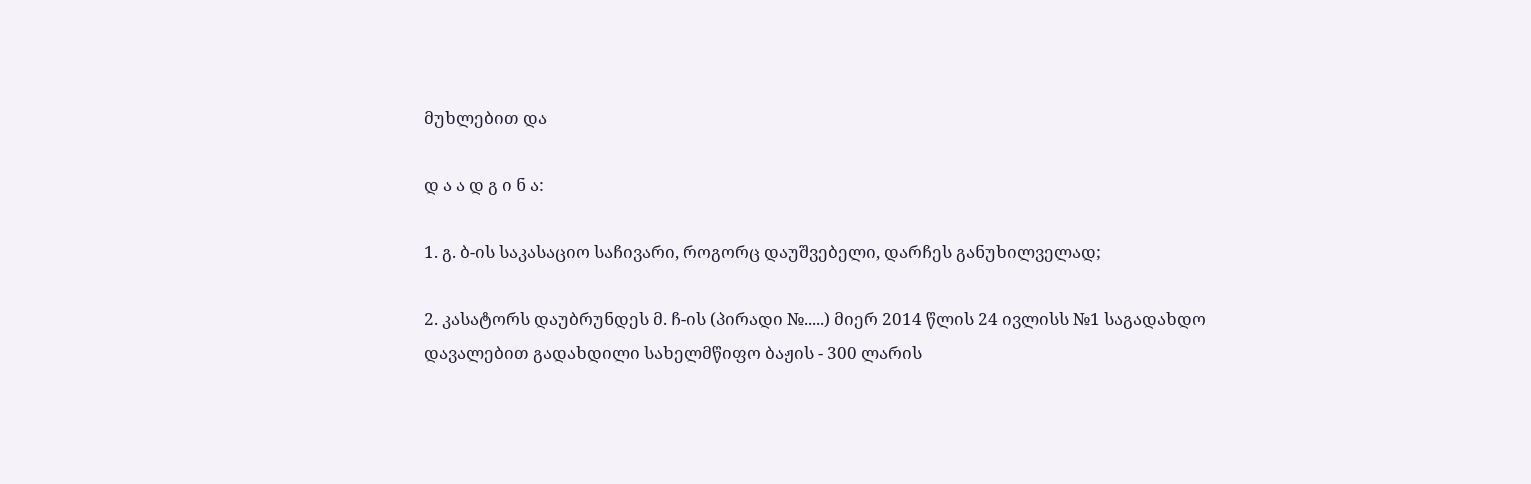მუხლებით და

დ ა ა დ გ ი ნ ა:

1. გ. ბ-ის საკასაციო საჩივარი, როგორც დაუშვებელი, დარჩეს განუხილველად;

2. კასატორს დაუბრუნდეს მ. ჩ-ის (პირადი №.....) მიერ 2014 წლის 24 ივლისს №1 საგადახდო დავალებით გადახდილი სახელმწიფო ბაჟის - 300 ლარის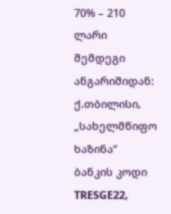70% – 210 ლარი შემდეგი ანგარიშიდან: ქ.თბილისი, „სახელმწიფო ხაზინა“ ბანკის კოდი TRESGE22,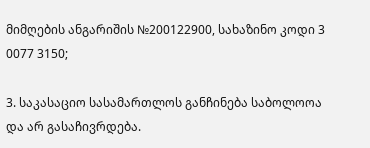მიმღების ანგარიშის №200122900, სახაზინო კოდი 3 0077 3150;

3. საკასაციო სასამართლოს განჩინება საბოლოოა და არ გასაჩივრდება.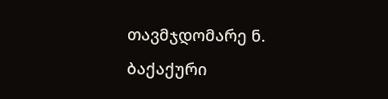თავმჯდომარე ნ. ბაქაქური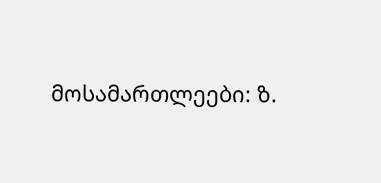მოსამართლეები: ზ.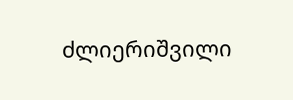ძლიერიშვილი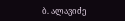ბ. ალავიძე